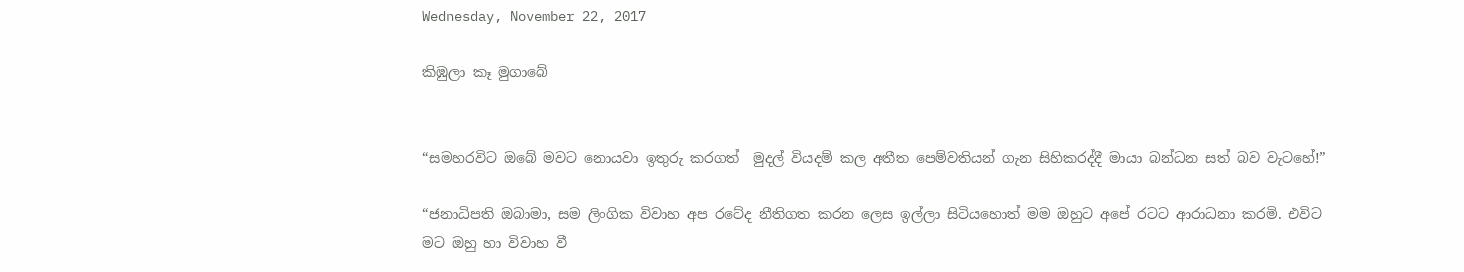Wednesday, November 22, 2017

කිඹුලා කෑ මුගාබේ


“සමහරවිට ඔබේ මවට නොයවා ඉතුරු කරගත්  මුදල් වියදම් කල අතීත පෙම්වතියන් ගැන සිහිකරද්දී මායා බන්ධන සත් බව වැටහේ!”

“ජනාධිපති ඔබාමා, සම ලිංගික විවාහ අප රටේද නීතිගත කරන ලෙස ඉල්ලා සිටියහොත් මම ඔහුට අපේ රටට ආරාධනා කරමි. එවිට මට ඔහු හා විවාහ වී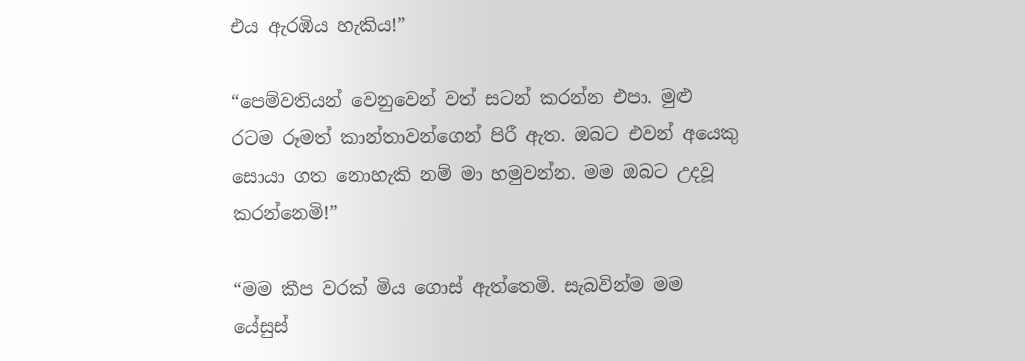එය ඇරඹිය හැකිය!”

“පෙම්වතියන් වෙනුවෙන් වත් සටන් කරන්න එපා. මුළු රටම රූමත් කාන්තාවන්ගෙන් පිරී ඇත. ඔබට එවන් අයෙකු සොයා ගත නොහැකි නම් මා හමුවන්න. මම ඔබට උදවූ කරන්නෙමි!”

“මම කීප වරක් මිය ගොස් ඇත්තෙමි. සැබවින්ම මම යේසුස්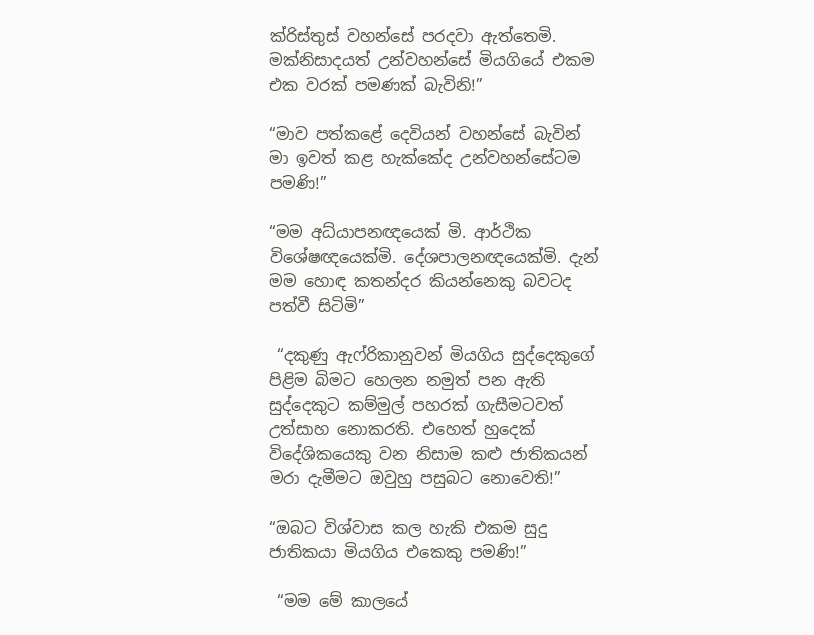ක්රිස්තුස් වහන්සේ පරදවා ඇත්තෙමි. මක්නිසාදයත් උන්වහන්සේ මියගියේ එකම එක වරක් පමණක් බැවිනි!”

“මාව පත්කළේ දෙවියන් වහන්සේ බැවින් මා ඉවත් කළ හැක්කේද උන්වහන්සේටම පමණි!”

“මම අධ්යාපනඥයෙක් මි. ආර්ථික විශේෂඥයෙක්මි. දේශපාලනඥයෙක්මි. දැන් මම හොඳ කතන්දර කියන්නෙකු බවටද පත්වී සිටිමි”

 “දකුණු ඇෆ්රිකානුවන් මියගිය සුද්දෙකුගේ පිළිම බිමට හෙලන නමුත් පන ඇති සුද්දෙකුට කම්මුල් පහරක් ගැසීමටවත් උත්සාහ නොකරති. එහෙත් හුදෙක් විදේශිකයෙකු වන නිසාම කළු ජාතිකයන් මරා දැමීමට ඔවුහු පසුබට නොවෙති!”

“ඔබට විශ්වාස කල හැකි එකම සුදු ජාතිකයා මියගිය එකෙකු පමණි!”

 “මම මේ කාලයේ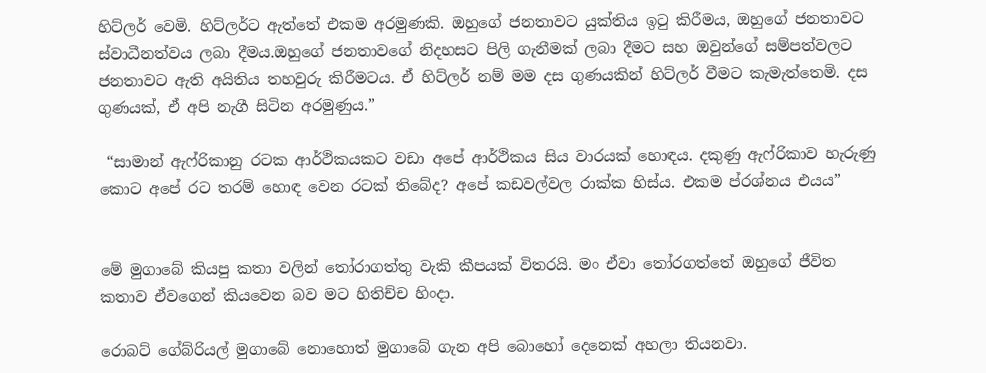හිට්ලර් වෙමි. හිට්ලර්ට ඇත්තේ එකම අරමුණකි. ඔහුගේ ජනතාවට යුක්තිය ඉටු කිරීමය, ඔහුගේ ජනතාවට ස්වාධීනත්වය ලබා දීමය.ඔහුගේ ජනතාවගේ නිදහසට පිලි ගැනීමක් ලබා දීමට සහ ඔවුන්ගේ සම්පත්වලට ජනතාවට ඇති අයිතිය තහවුරු කිරීමටය. ඒ හිට්ලර් නම් මම දස ගුණයකින් හිට්ලර් වීමට කැමැත්තෙමි. දස ගුණයක්, ඒ අපි නැගී සිටින අරමුණුය.”

 “සාමාන් ඇෆ්රිකානු රටක ආර්ථිකයකට වඩා අපේ ආර්ථිකය සිය වාරයක් හොඳය. දකුණු ඇෆ්රිකාව හැරුණු කොට අපේ රට තරම් හොඳ වෙන රටක් තිබේද? අපේ කඩවල්වල රාක්ක හිස්ය. එකම ප්රශ්නය එයය”


මේ මුගාබේ කියපු කතා වලින් තෝරාගත්තු වැකි කීපයක් විතරයි. මං ඒවා තෝරගත්තේ ඔහුගේ ජීවිත කතාව ඒවගෙන් කියවෙන බව මට හිතිච්ච හිංදා.

රොබට් ගේබ්රියල් මුගාබේ නොහොත් මුගාබේ ගැන අපි බොහෝ දෙනෙක් අහලා තියනවා.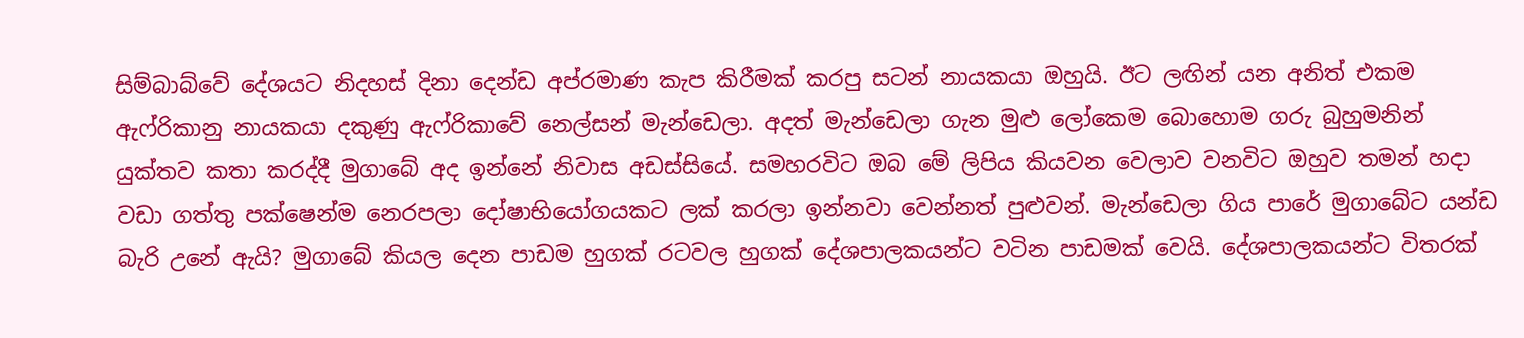සිම්බාබ්වේ දේශයට නිදහස් දිනා දෙන්ඩ අප්රමාණ කැප කිරීමක් කරපු සටන් නායකයා ඔහුයි. ඊට ලඟින් යන අනිත් එකම ඇෆ්රිකානු නායකයා දකුණු ඇෆ්රිකාවේ නෙල්සන් මැන්ඩෙලා. අදත් මැන්ඩෙලා ගැන මුළු ලෝකෙම බොහොම ගරු බුහුමනින් යුක්තව කතා කරද්දී මුගාබේ අද ඉන්නේ නිවාස අඩස්සියේ. සමහරවිට ඔබ මේ ලිපිය කියවන වෙලාව වනවිට ඔහුව තමන් හදා වඩා ගත්තු පක්ෂෙන්ම නෙරපලා දෝෂාභියෝගයකට ලක් කරලා ඉන්නවා වෙන්නත් පුළුවන්. මැන්ඩෙලා ගිය පාරේ මුගාබේට යන්ඩ බැරි උනේ ඇයි? මුගාබේ කියල දෙන පාඩම හුගක් රටවල හුගක් දේශපාලකයන්ට වටින පාඩමක් වෙයි. දේශපාලකයන්ට විතරක්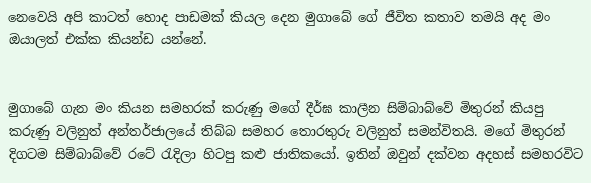නෙවෙයි අපි කාටත් හොද පාඩමක් කියල දෙන මුගාබේ ගේ ජීවිත කතාව තමයි අද මං ඔයාලත් එක්ක කියන්ඩ යන්නේ.


මුගාබේ ගැන මං කියන සමහරක් කරුණු මගේ දීර්ඝ කාලීන සිම්බාබ්වේ මිතුරන් කියපු කරුණු වලිනුත් අන්තර්ජාලයේ තිබ්බ සමහර තොරතුරු වලිනුත් සමන්විතයි. මගේ මිතුරන් දිගටම සිම්බාබ්වේ රටේ රැදිලා හිටපු කළු ජාතිකයෝ. ඉතින් ඔවුන් දක්වන අදහස් සමහරවිට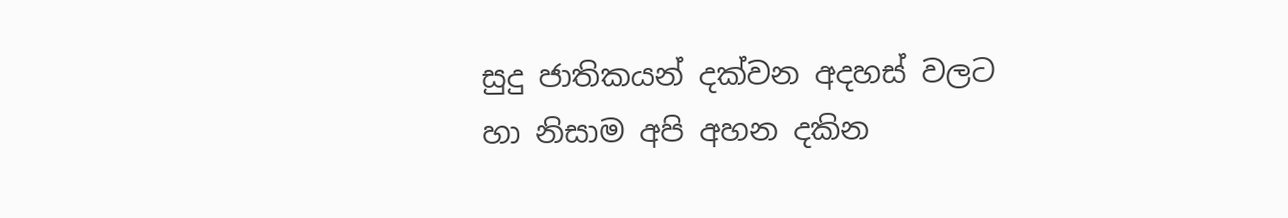සුදු ජාතිකයන් දක්වන අදහස් වලට හා නිසාම අපි අහන දකින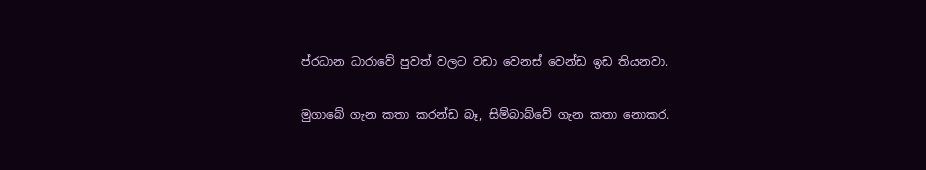ප්රධාන ධාරාවේ පුවත් වලට වඩා වෙනස් වෙන්ඩ ඉඩ තියනවා.

මුගාබේ ගැන කතා කරන්ඩ බෑ, සිම්බාබ්වේ ගැන කතා නොකර.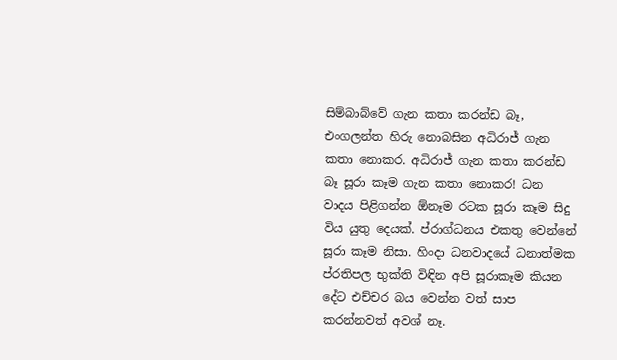සිම්බාබ්වේ ගැන කතා කරන්ඩ බෑ, එංගලන්ත හිරු නොබසින අධිරාජ් ගැන කතා නොකර. අධිරාජ් ගැන කතා කරන්ඩ බෑ සූරා කෑම ගැන කතා නොකර! ධන වාදය පිළිගන්න ඕනෑම රටක සූරා කෑම සිදු විය යුතු දෙයක්. ප්රාග්ධනය එකතු වෙන්නේ සූරා කෑම නිසා. හිංදා ධනවාදයේ ධනාත්මක ප්රතිපල භුක්ති විඳින අපි සූරාකෑම කියන දේට එච්චර බය වෙන්න වත් සාප කරන්නවත් අවශ් නෑ.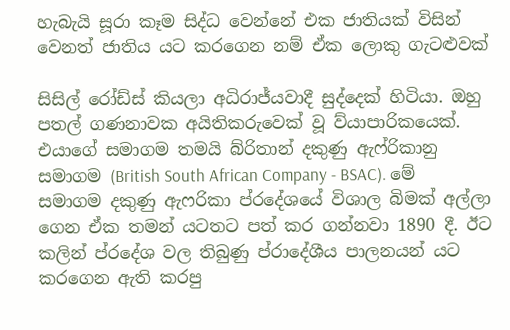හැබැයි සූරා කෑම සිද්ධ වෙන්නේ එක ජාතියක් විසින් වෙනත් ජාතිය යට කරගෙන නම් ඒක ලොකු ගැටළුවක්

සිසිල් රෝඩ්ස් කියලා අධිරාජ්යවාදී සුද්දෙක් හිටියා. ඔහු පතල් ගණනාවක අයිතිකරුවෙක් වූ ව්යාපාරිකයෙක්. එයාගේ සමාගම තමයි බ්රිතාන් දකුණු ඇෆ්රිකානු සමාගම (British South African Company - BSAC). මේ සමාගම දකුණු ඇෆරිකා ප්රදේශයේ විශාල බිමක් අල්ලා ගෙන ඒක තමන් යටතට පත් කර ගන්නවා 1890 දී. ඊට කලින් ප්රදේශ වල තිබුණු ප්රාදේශීය පාලනයන් යට කරගෙන ඇති කරපු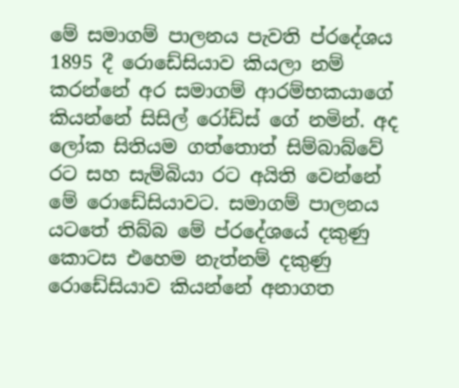මේ සමාගම් පාලනය පැවති ප්රදේශය 1895 දී රොඩේසියාව කියලා නම් කරන්නේ අර සමාගම් ආරම්භකයාගේ කියන්නේ සිසිල් රෝඩ්ස් ගේ නමින්. අද ලෝක සිතියම ගත්තොත් සිම්බාබ්වේ රට සහ සැම්බියා රට අයිති වෙන්නේ මේ රොඩේසියාවට. සමාගම් පාලනය යටතේ තිබ්බ මේ ප්රදේශයේ දකුණු කොටස එහෙම නැත්නම් දකුණු රොඩේසියාව කියන්නේ අනාගත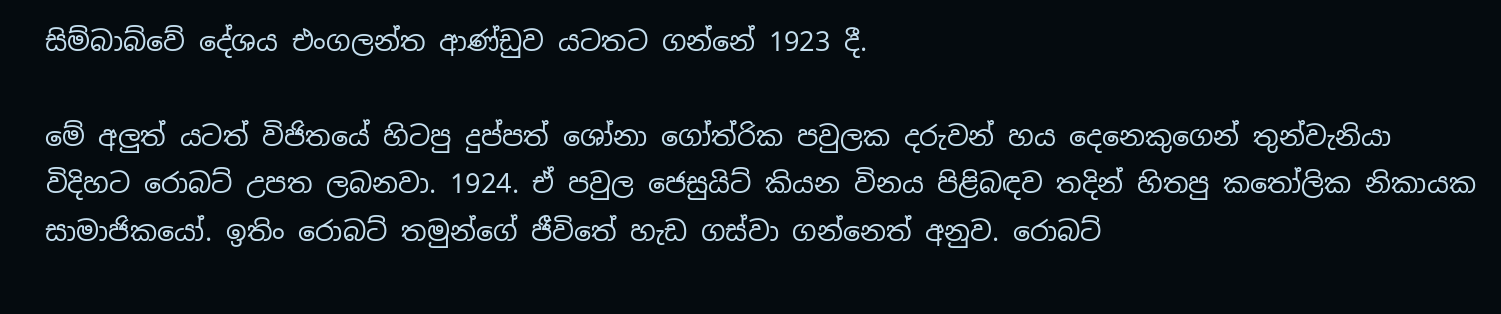සිම්බාබ්වේ දේශය එංගලන්ත ආණ්ඩුව යටතට ගන්නේ 1923 දී.

මේ අලුත් යටත් විජිතයේ හිටපු දුප්පත් ශෝනා ගෝත්රික පවුලක දරුවන් හය දෙනෙකුගෙන් තුන්වැනියා විදිහට රොබට් උපත ලබනවා. 1924. ඒ පවුල ජෙසුයිට් කියන විනය පිළිබඳව තදින් හිතපු කතෝලික නිකායක සාමාජිකයෝ. ඉතිං රොබට් තමුන්ගේ ජීවිතේ හැඩ ගස්වා ගන්නෙත් අනුව. රොබට්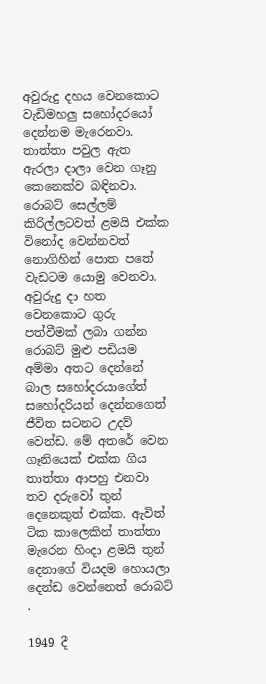අවුරුදු දහය වෙනකොට වැඩිමහලු සහෝදරයෝ දෙන්නම මැරෙනවා. තාත්තා පවුල ඇත ඇරලා දාලා වෙන ගෑනු කෙනෙක්ව බඳිනවා. රොබට් සෙල්ලම් කිරිල්ලටවත් ළමයි එක්ක විනෝද වෙන්නවත් නොගිහින් පොත පතේ වැඩටම යොමු වෙනවා. අවුරුදු දා හත වෙනකොට ගුරු පත්වීමක් ලබා ගන්න රොබට් මුළු පඩියම අම්මා අතට දෙන්නේ බාල සහෝදරයාගේත් සහෝදරියන් දෙන්නගෙත් ජීවිත සටනට උදව් වෙන්ඩ. මේ අතරේ වෙන ගෑනියෙක් එක්ක ගිය තාත්තා ආපහු එනවා තව දරුවෝ තුන් දෙනෙකුත් එක්ක. ඇවිත් ටික කාලෙකින් තාත්තා මැරෙන හිංදා ළමයි තුන් දෙනාගේ වියදම හොයලා දෙන්ඩ වෙන්නෙත් රොබට් .

1949 දී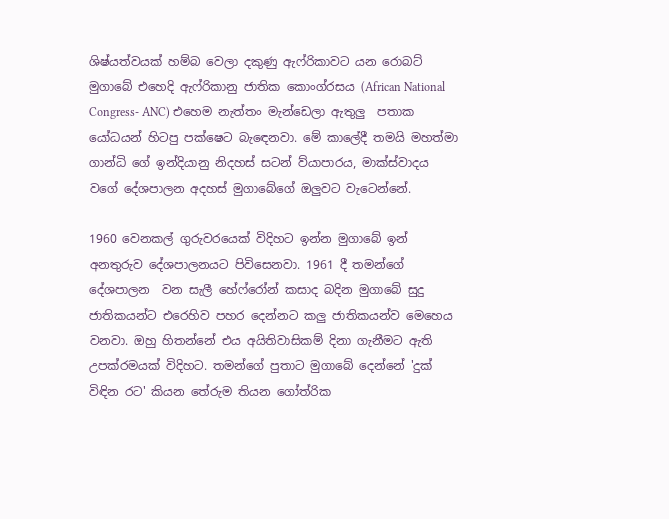ශිෂ්යත්වයක් හම්බ වෙලා දකුණු ඇෆ්රිකාවට යන රොබට් මුගාබේ එහෙදි ඇෆ්රිකානු ජාතික කොංග්රසය (African National Congress- ANC) එහෙම නැත්තං මැන්ඩෙලා ඇතුලු  පතාක යෝධයන් හිටපු පක්ෂෙට බැඳෙනවා. මේ කාලේදී තමයි මහත්මා ගාන්ධි ගේ ඉන්දියානු නිදහස් සටන් ව්යාපාරය, මාක්ස්වාදය වගේ දේශපාලන අදහස් මුගාබේගේ ඔලුවට වැටෙන්නේ.

1960 වෙනකල් ගුරුවරයෙක් විදිහට ඉන්න මුගාබේ ඉන් අනතුරුව දේශපාලනයට පිවිසෙනවා. 1961 දී තමන්ගේ දේශපාලන  වන සැලී හේෆ්රෝන් කසාද බදින මුගාබේ සුදු ජාතිකයන්ට එරෙහිව පහර දෙන්නට කලු ජාතිකයන්ව මෙහෙය වනවා. ඔහු හිතන්නේ එය අයිතිවාසිකම් දිනා ගැනීමට ඇති උපක්රමයක් විදිහට. තමන්ගේ පුතාට මුගාබේ දෙන්නේ 'දුක් විඳින රට' කියන තේරුම තියන ගෝත්රික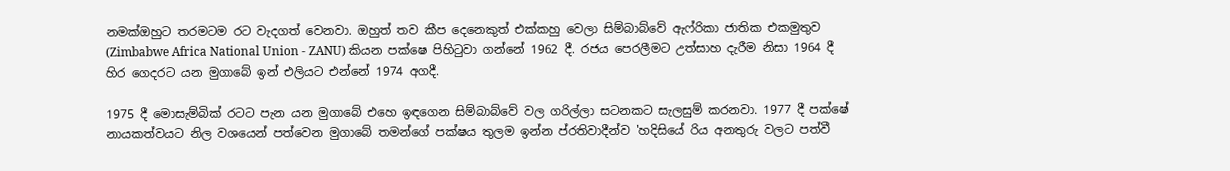නමක්ඔහුට තරමටම රට වැදගත් වෙනවා. ඔහුත් තව කීප දෙනෙකුත් එක්කහු වෙලා සිම්බාබ්වේ ඇෆ්රිකා ජාතික එකමුතුව (Zimbabwe Africa National Union - ZANU) කියන පක්ෂෙ පිහිටුවා ගන්නේ 1962 දී. රජය පෙරලීමට උත්සාහ දැරීම නිසා 1964 දී හිර ගෙදරට යන මුගාබේ ඉන් එලියට එන්නේ 1974 අගදී.

1975 දී මොසැම්බික් රටට පැන යන මුගාබේ එහෙ ඉඳගෙන සිම්බාබ්වේ වල ගරිල්ලා සටනකට සැලසුම් කරනවා. 1977 දී පක්ෂේ නායකත්වයට නිල වශයෙන් පත්වෙන මුගාබේ තමන්ගේ පක්ෂය තුලම ඉන්න ප්රතිවාදීන්ව 'හදිසියේ රිය අනතුරු වලට පත්වී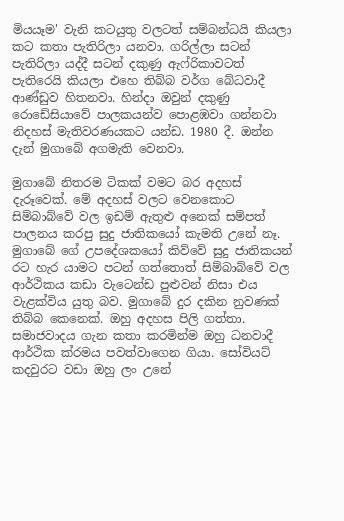මියයෑම' වැනි කටයුතු වලටත් සම්බන්ධයි කියලා කට කතා පැතිරිලා යනවා. ගරිල්ලා සටන් පැතිරිලා යද්දී සටන් දකුණු ඇෆ්රිකාවටත් පැතිරෙයි කියලා එහෙ තිබ්බ වර්ග බේධවාදී ආණ්ඩුව හිතනවා. හින්දා ඔවුන් දකුණු රොඩේසියාවේ පාලකයන්ව පොළඹවා ගන්නවා නිදහස් මැතිවරණයකට යන්ඩ. 1980 දී. ඔන්න දැන් මුගාබේ අගමැති වෙනවා.

මුගාබේ නිතරම ටිකක් වමට බර අදහස් දැරූවෙක්. මේ අදහස් වලට වෙනකොට සිම්බාබ්වේ වල ඉඩම් ඇතුළු අනෙක් සම්පත් පාලනය කරපු සුදු ජාතිකයෝ කැමති උනේ නෑ. මුගාබේ ගේ උපදේශකයෝ කිව්වේ සුදු ජාතිකයන් රට හැර යාමට පටන් ගත්තොත් සිම්බාබ්වේ වල ආර්ථිකය කඩා වැටෙන්ඩ පුළුවන් නිසා එය වැළක්විය යුතු බව. මුගාබේ දුර දකින නුවණක් තිබ්බ කෙනෙක්. ඔහු අදහස පිලි ගත්තා. සමාජවාදය ගැන කතා කරමින්ම ඔහු ධනවාදී ආර්ථික ක්රමය පවත්වාගෙන ගියා. සෝවියට් කදවුරට වඩා ඔහු ලං උනේ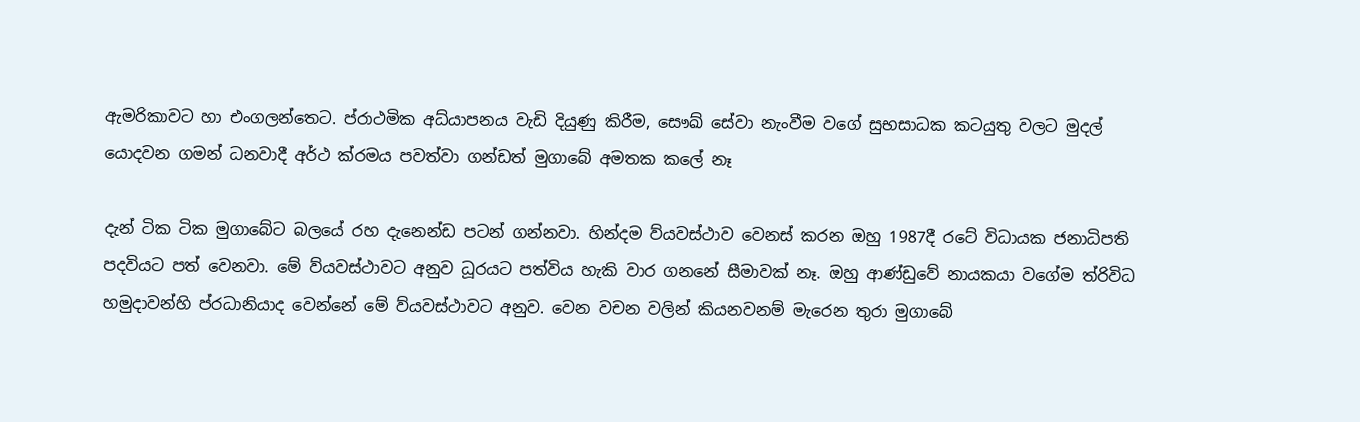ඇමරිකාවට හා එංගලන්තෙට. ප්රාථමික අධ්යාපනය වැඩි දියුණු කිරීම, සෞඛ් සේවා නැංවීම වගේ සුභසාධක කටයුතු වලට මුදල් යොදවන ගමන් ධනවාදී අර්ථ ක්රමය පවත්වා ගන්ඩත් මුගාබේ අමතක කලේ නෑ

දැන් ටික ටික මුගාබේට බලයේ රහ දැනෙන්ඩ පටන් ගන්නවා. හින්දම ව්යවස්ථාව වෙනස් කරන ඔහු 1987දී රටේ විධායක ජනාධිපති පදවියට පත් වෙනවා. මේ ව්යවස්ථාවට අනුව ධූරයට පත්විය හැකි වාර ගනනේ සීමාවක් නෑ. ඔහු ආණ්ඩුවේ නායකයා වගේම ත්රිවිධ හමුදාවන්හි ප්රධානියාද වෙන්නේ මේ ව්යවස්ථාවට අනුව. වෙන වචන වලින් කියනවනම් මැරෙන තුරා මුගාබේ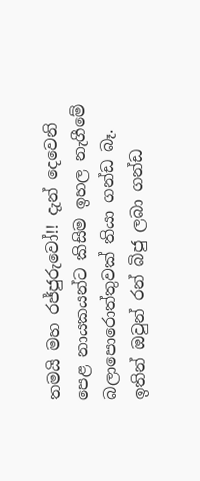තමයි මහ රජ්ජුරුවෝ!! දැන් දෙවෙනි පෙළ නායකයන්ට කිසිම ඉහල නැගීමේ බලාපොරොත්තුවක් තියා ගන්ඩ බෑ. ඉතින් ඔවුන් රන් බිජු ලබා ගන්ඩ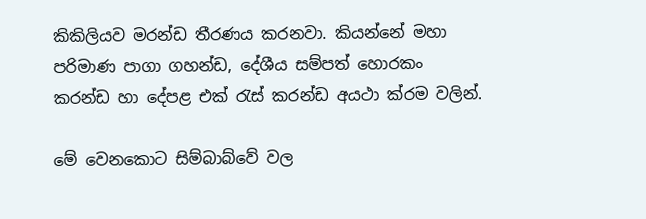කිකිලියව මරන්ඩ තීරණය කරනවා. කියන්නේ මහා පරිමාණ පාගා ගහන්ඩ, දේශීය සම්පත් හොරකං කරන්ඩ හා දේපළ එක් රැස් කරන්ඩ අයථා ක්රම වලින්.

මේ වෙනකොට සිම්බාබ්වේ වල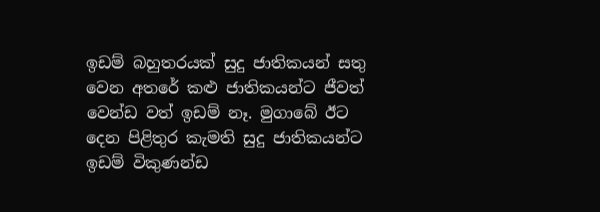ඉඩම් බහුතරයක් සුදු ජාතිකයන් සතු වෙන අතරේ කළු ජාතිකයන්ට ජීවත් වෙන්ඩ වත් ඉඩම් නෑ. මුගාබේ ඊට දෙන පිළිතුර කැමති සුදු ජාතිකයන්ට ඉඩම් විකුණන්ඩ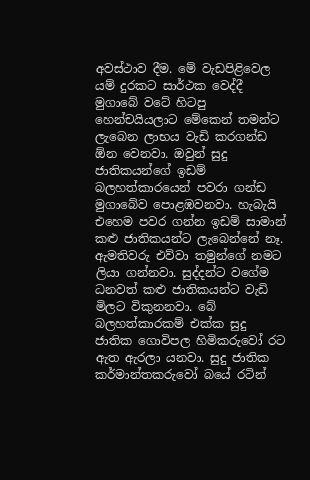අවස්ථාව දීම. මේ වැඩපිළිවෙල යම් දුරකට සාර්ථක වෙද්දී මුගාබේ වටේ හිටපු හෙන්චයියලාට මේකෙන් තමන්ට ලැබෙන ලාභය වැඩි කරගන්ඩ ඕන වෙනවා. ඔවුන් සුදු ජාතිකයන්ගේ ඉඩම් බලහත්කාරයෙන් පවරා ගන්ඩ මුගාබේව පොළඹවනවා. හැබැයි එහෙම පවර ගන්න ඉඩම් සාමාන් කළු ජාතිකයන්ට ලැබෙන්නේ නෑ. ඇමතිවරු එව්වා තමුන්ගේ නමට ලියා ගන්නවා. සුද්දන්ට වගේම ධනවත් කළු ජාතිකයන්ට වැඩි මිලට විකුනනවා. බේ බලහත්කාරකම් එක්ක සුදු ජාතික ගොවිපල හිමිකරුවෝ රට ඇත ඇරලා යනවා. සුදු ජාතික කර්මාන්තකරුවෝ බයේ රටින්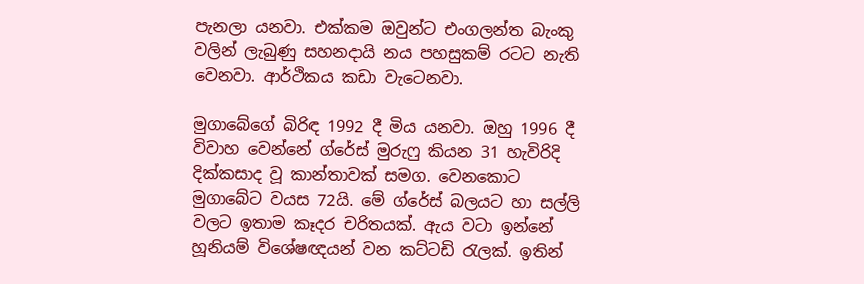පැනලා යනවා. එක්කම ඔවුන්ට එංගලන්ත බැංකු වලින් ලැබුණු සහනදායි නය පහසුකම් රටට නැති වෙනවා. ආර්ථිකය කඩා වැටෙනවා.

මුගාබේගේ බිරිඳ 1992 දී මිය යනවා. ඔහු 1996 දී විවාහ වෙන්නේ ග්රේස් මුරුෆු කියන 31 හැවිරිදි දික්කසාද වූ කාන්තාවක් සමග. වෙනකොට මුගාබේට වයස 72යි. මේ ග්රේස් බලයට හා සල්ලි වලට ඉතාම කෑදර චරිතයක්. ඇය වටා ඉන්නේ හූනියම් විශේෂඥයන් වන කට්ටඩි රැලක්. ඉතින්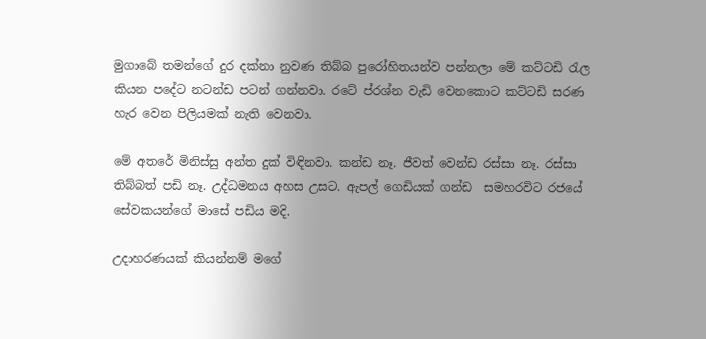මුගාබේ තමන්ගේ දුර දක්නා නුවණ තිබ්බ පුරෝහිතයන්ව පන්නලා මේ කට්ටඩි රැල කියන පදේට නටන්ඩ පටන් ගන්නවා. රටේ ප්රශ්න වැඩි වෙනකොට කට්ටඩි සරණ හැර වෙන පිලියමක් නැති වෙනවා.

මේ අතරේ මිනිස්සු අන්ත දුක් විඳිනවා. කන්ඩ නෑ. ජීවත් වෙන්ඩ රස්සා නෑ. රස්සා තිබ්බත් පඩි නෑ. උද්ධමනය අහස උසට. ඇපල් ගෙඩියක් ගන්ඩ  සමහරවිට රජයේ සේවකයන්ගේ මාසේ පඩිය මදි.

උදාහරණයක් කියන්නම් මගේ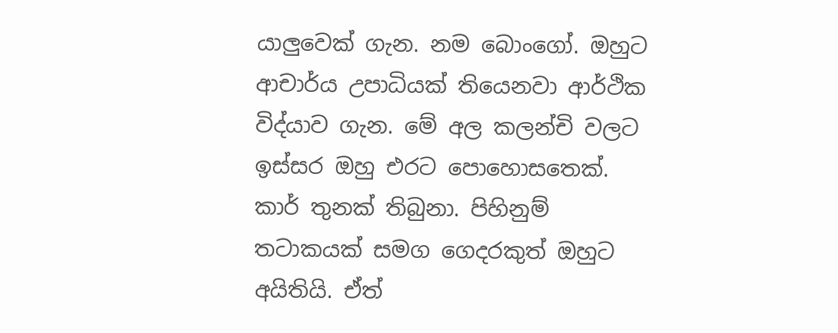යාලුවෙක් ගැන. නම බොංගෝ. ඔහුට ආචාර්ය උපාධියක් තියෙනවා ආර්ථික විද්යාව ගැන. මේ අල කලන්චි වලට ඉස්සර ඔහු එරට පොහොසතෙක්. කාර් තුනක් තිබුනා. පිහිනුම් තටාකයක් සමග ගෙදරකුත් ඔහුට අයිතියි. ඒත්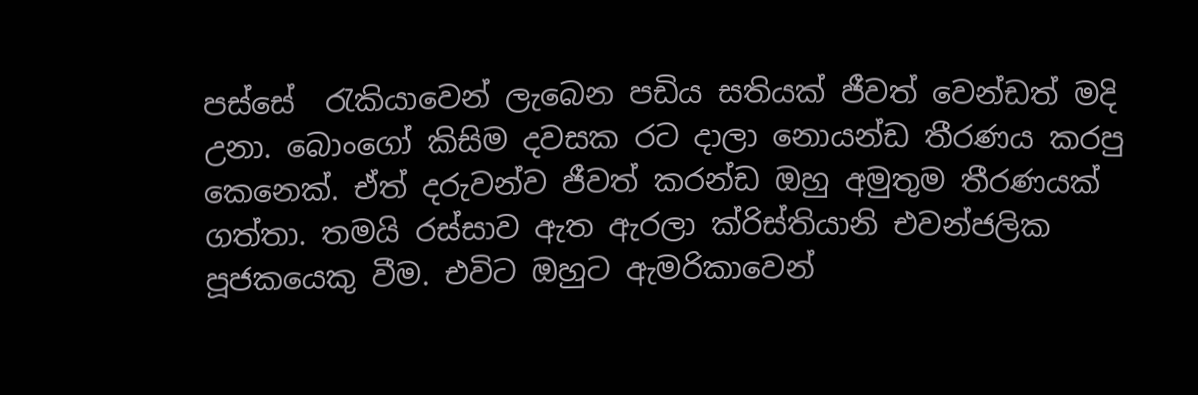පස්සේ  රැකියාවෙන් ලැබෙන පඩිය සතියක් ජීවත් වෙන්ඩත් මදි උනා. බොංගෝ කිසිම දවසක රට දාලා නොයන්ඩ තීරණය කරපු කෙනෙක්. ඒත් දරුවන්ව ජීවත් කරන්ඩ ඔහු අමුතුම තීරණයක් ගත්තා. තමයි රස්සාව ඇත ඇරලා ක්රිස්තියානි එවන්ජලික පූජකයෙකු වීම. එවිට ඔහුට ඇමරිකාවෙන්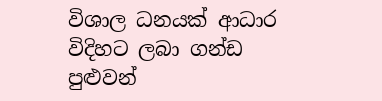විශාල ධනයක් ආධාර විදිහට ලබා ගන්ඩ පුළුවන්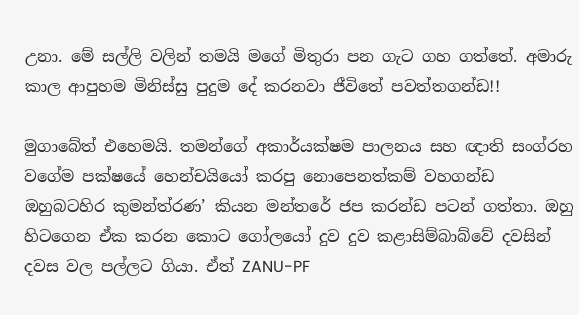උනා. මේ සල්ලි වලින් තමයි මගේ මිතුරා පන ගැට ගහ ගත්තේ. අමාරු කාල ආපුහම මිනිස්සු පුදුම දේ කරනවා ජීවිතේ පවත්තගන්ඩ!!

මුගාබේත් එහෙමයි. තමන්ගේ අකාර්යක්ෂම පාලනය සහ ඥාති සංග්රහ වගේම පක්ෂයේ හෙන්චයියෝ කරපු නොපෙනත්කම් වහගන්ඩ ඔහුබටහිර කුමන්ත්රණ’ කියන මන්තරේ ජප කරන්ඩ පටන් ගත්තා. ඔහු හිටගෙන ඒක කරන කොට ගෝලයෝ දුව දුව කළාසිම්බාබ්වේ දවසින් දවස වල පල්ලට ගියා. ඒත් ZANU-PF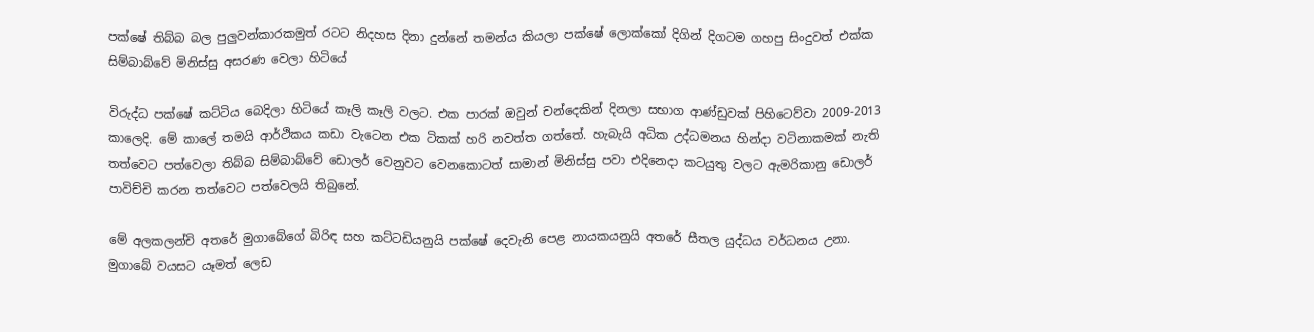පක්ෂේ තිබ්බ බල පුලුවන්කාරකමුත් රටට නිදහස දිනා දුන්නේ තමන්ය කියලා පක්ෂේ ලොක්කෝ දිගින් දිගටම ගහපු සිංදුවත් එක්ක සිම්බාබ්වේ මිනිස්සු අසරණ වෙලා හිටියේ

විරුද්ධ පක්ෂේ කට්ටිය බෙදිලා හිටියේ කෑලි කෑලි වලට. එක පාරක් ඔවුන් චන්දෙකින් දිනලා සභාග ආණ්ඩුවක් පිහිටෙව්වා 2009-2013 කාලෙදි. මේ කාලේ තමයි ආර්ථිකය කඩා වැටෙන එක ටිකක් හරි නවත්ත ගත්තේ. හැබැයි අධික උද්ධමනය හින්දා වටිනාකමක් නැති තත්වෙට පත්වෙලා තිබ්බ සිම්බාබ්වේ ඩොලර් වෙනුවට වෙනකොටත් සාමාන් මිනිස්සු පවා එදිනෙදා කටයුතු වලට ඇමරිකානු ඩොලර් පාවිච්චි කරන තත්වෙට පත්වෙලයි තිබුනේ.

මේ අලකලන්චි අතරේ මුගාබේගේ බිරිඳ සහ කට්ටඩියනුයි පක්ෂේ දෙවැනි පෙළ නායකයනුයි අතරේ සීතල යුද්ධය වර්ධනය උනා. මුගාබේ වයසට යෑමත් ලෙඩ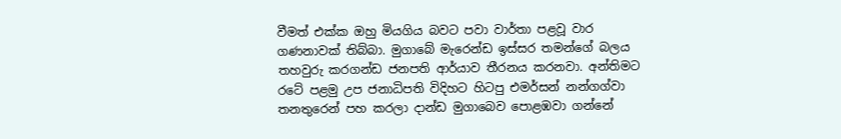වීමත් එක්ක ඔහු මියගිය බවට පවා වාර්තා පළවූ වාර ගණනාවක් තිබ්බා. මුගාබේ මැරෙන්ඩ ඉස්සර තමන්ගේ බලය තහවුරු කරගන්ඩ ජනපති ආර්යාව තීරනය කරනවා. අන්තිමට රටේ පළමු උප ජනාධිපති විදිහට හිටපු එමර්සන් නන්ගග්වා තනතුරෙන් පහ කරලා දාන්ඩ මුගාබෙව පොළඹවා ගන්නේ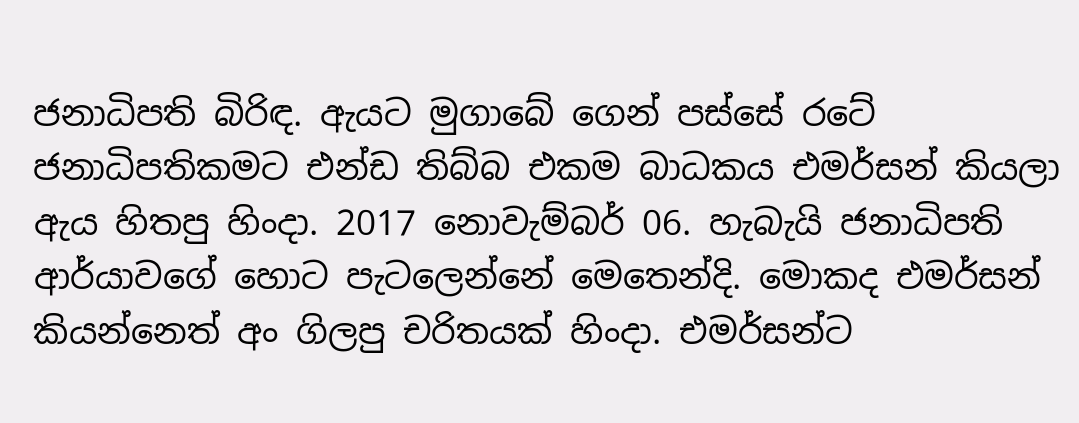ජනාධිපති බිරිඳ. ඇයට මුගාබේ ගෙන් පස්සේ රටේ ජනාධිපතිකමට එන්ඩ තිබ්බ එකම බාධකය එමර්සන් කියලා ඇය හිතපු හිංදා. 2017 නොවැම්බර් 06. හැබැයි ජනාධිපති ආර්යාවගේ හොට පැටලෙන්නේ මෙතෙන්දි. මොකද එමර්සන් කියන්නෙත් අං ගිලපු චරිතයක් හිංදා. එමර්සන්ට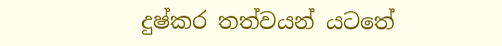දුෂ්කර තත්වයන් යටතේ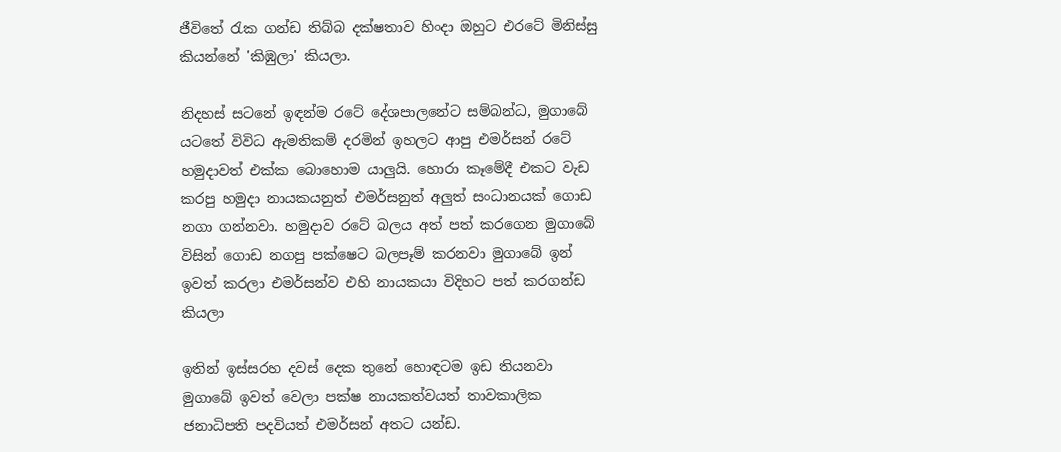ජීවිතේ රැක ගන්ඩ තිබ්බ දක්ෂතාව හිංදා ඔහුට එරටේ මිනිස්සු කියන්නේ 'කිඹුලා' කියලා.

නිදහස් සටනේ ඉඳන්ම රටේ දේශපාලනේට සම්බන්ධ, මුගාබේ යටතේ විවිධ ඇමතිකම් දරමින් ඉහලට ආපු එමර්සන් රටේ හමුදාවත් එක්ක බොහොම යාලුයි. හොරා කෑමේදී එකට වැඩ කරපු හමුදා නායකයනුත් එමර්සනුත් අලුත් සංධානයක් ගොඩ නගා ගන්නවා. හමුදාව රටේ බලය අත් පත් කරගෙන මුගාබේ විසින් ගොඩ නගපු පක්ෂෙට බලපෑම් කරනවා මුගාබේ ඉන් ඉවත් කරලා එමර්සන්ව එහි නායකයා විදිහට පත් කරගන්ඩ කියලා

ඉතින් ඉස්සරහ දවස් දෙක තුනේ හොඳටම ඉඩ තියනවා මුගාබේ ඉවත් වෙලා පක්ෂ නායකත්වයත් තාවකාලික ජනාධිපති පදවියත් එමර්සන් අතට යන්ඩ.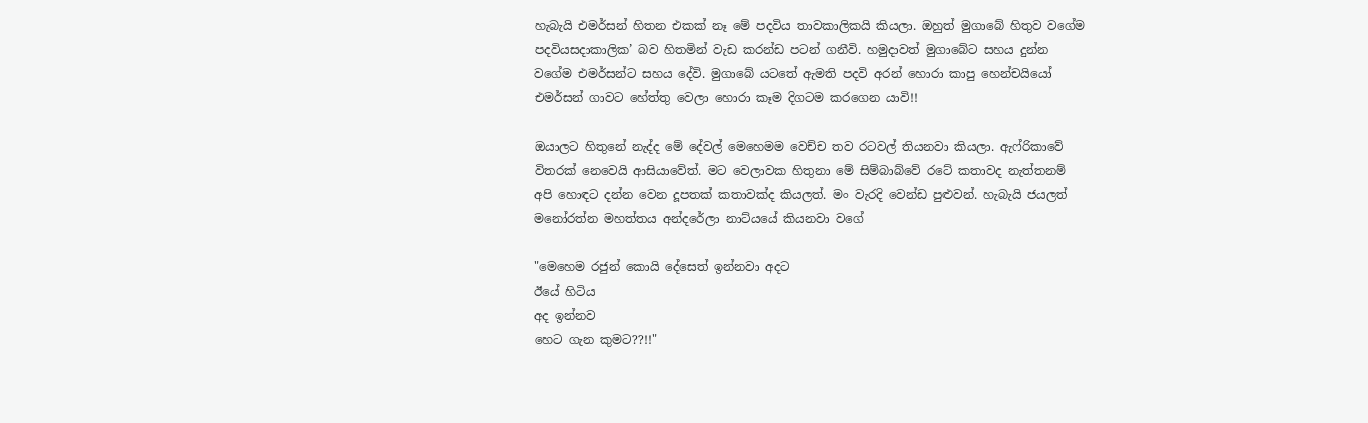හැබැයි එමර්සන් හිතන එකක් නෑ මේ පදවිය තාවකාලිකයි කියලා. ඔහුත් මුගාබේ හිතුව වගේම පදවියසදාකාලික’ බව හිතමින් වැඩ කරන්ඩ පටන් ගනීවි. හමුදාවත් මුගාබේට සහය දුන්න වගේම එමර්සන්ට සහය දේවි. මුගාබේ යටතේ ඇමති පදවි අරන් හොරා කාපු හෙන්චයියෝ එමර්සන් ගාවට හේත්තු වෙලා හොරා කෑම දිගටම කරගෙන යාවි!!

ඔයාලට හිතුනේ නැද්ද මේ දේවල් මෙහෙමම වෙච්ච තව රටවල් තියනවා කියලා. ඇෆ්රිකාවේ විතරක් නෙවෙයි ආසියාවේත්. මට වෙලාවක හිතුනා මේ සිම්බාබ්වේ රටේ කතාවද නැත්තනම් අපි හොඳට දන්න වෙන දූපතක් කතාවක්ද කියලත්. මං වැරදි වෙන්ඩ පුළුවන්. හැබැයි ජයලත් මනෝරත්න මහත්තය අන්දරේලා නාට්යයේ කියනවා වගේ

"මෙහෙම රජුන් කොයි දේසෙත් ඉන්නවා අදට
ඊයේ හිටිය
අද ඉන්නව
හෙට ගැන කුමට??!!"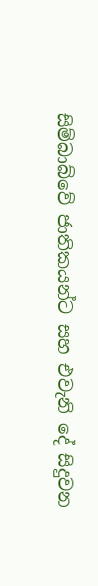සිම්බාබ්වේ ජාතිකයන්ට සහ එවැනි දේ සිදුවන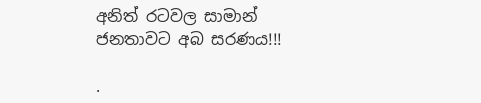අනිත් රටවල සාමාන් ජනතාවට අබ සරණය!!!

.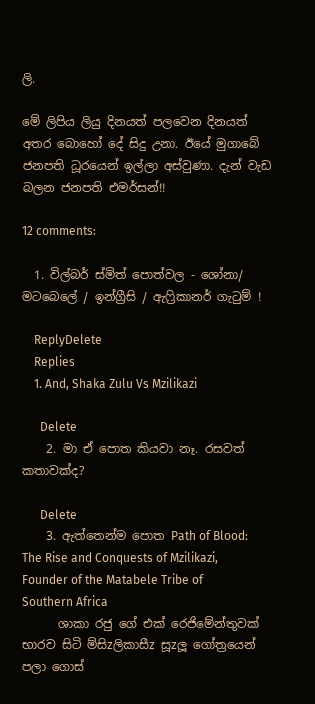ලි.

මේ ලිපිය ලියු දිනයත් පලවෙන දිනයත් අතර බොහෝ දේ සිදු උනා. ඊයේ මුගාබේ ජනපති ධූරයෙන් ඉල්ලා අස්වුණා. දැන් වැඩ බලන ජනපති එමර්සන්!!

12 comments:

  1. විල්බර් ස්මිත් පොත්වල - ශෝනා/ මටබෙලේ / ඉන්ග්‍රීසි / ඇෆ්‍රිකානර් ගැටුම් !

    ReplyDelete
    Replies
    1. And, Shaka Zulu Vs Mzilikazi

      Delete
    2. මා ඒ පොත කියවා නෑ. රසවත් කතාවක්ද?

      Delete
    3. ඇත්තෙන්ම පොත Path of Blood: The Rise and Conquests of Mzilikazi, Founder of the Matabele Tribe of Southern Africa
      ශාකා රජු ගේ එක් රෙජිමේන්තුවක් භාරව සිටි ම්සිzලිකාසීz සූzලූ ගෝත්‍රයෙන් පලා ගොස්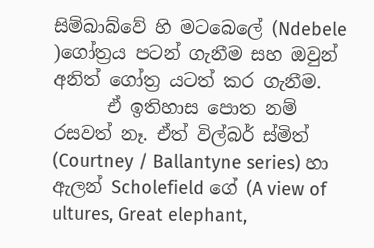සිම්බාබ්වේ හි මටබෙලේ (Ndebele )ගෝත්‍රය පටන් ගැනීම සහ ඔවුන් අනිත් ගෝත්‍ර යටත් කර ගැනීම.
      ඒ ඉතිහාස පොත නම් රසවත් නෑ. ඒත් විල්බර් ස්මිත් (Courtney / Ballantyne series) හා ඇලන් Scholefield ගේ (A view of ultures, Great elephant,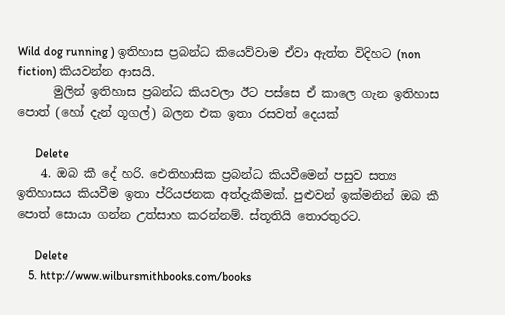Wild dog running ) ඉතිහාස ප්‍රබන්ධ කියෙව්වාම ඒවා ඇත්ත විදිහට (non fiction) කියවන්න ආසයි.
      මුලින් ඉතිහාස ප්‍රබන්ධ කියවලා ඊට පස්සෙ ඒ කාලෙ ගැන ඉතිහාස පොත් (හෝ දැන් ගූගල්) බලන එක ඉතා රසවත් දෙයක්

      Delete
    4. ඔබ කී දේ හරි. ඓතිහාසික ප්‍රබන්ධ කියවීමෙන් පසුව සත්‍ය ඉතිහාසය කියවීම ඉතා ප්රියජනක අත්දැකීමක්. පුළුවන් ඉක්මනින් ඔබ කී පොත් සොයා ගන්න උත්සාහ කරන්නම්. ස්තූතියි තොරතුරට.

      Delete
    5. http://www.wilbursmithbooks.com/books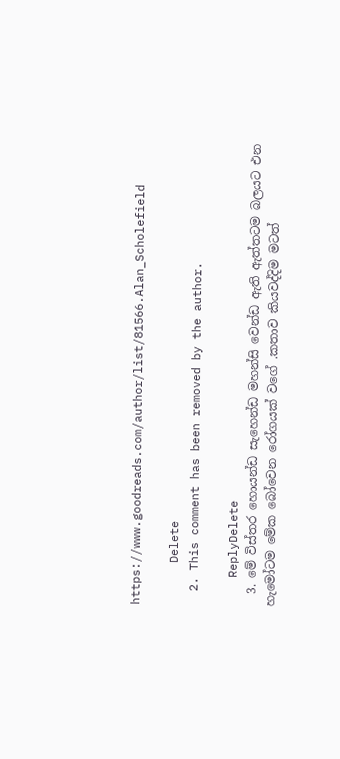https://www.goodreads.com/author/list/81566.Alan_Scholefield

      Delete
  2. This comment has been removed by the author.

    ReplyDelete
  3. මේ විස්තර හොයන්ඩ සැහෙන්ඩ මහන්සි වෙන්ඩ ඇති ඇත්තටම බලයට එන හැමෝටම මේක බෝවෙන රෝගයක් වගේ .කතාව කියවද්දිම මටත්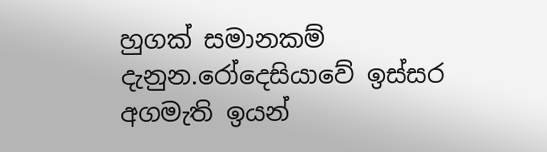හුගක් සමානකම් දැනුන.රෝදෙසියාවේ ඉස්සර අගමැති ඉයන්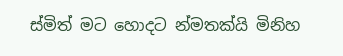ස්මිත් මට හොදට න්මතක්යි මිනිහ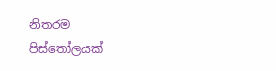නිතරම පිස්තෝලයක්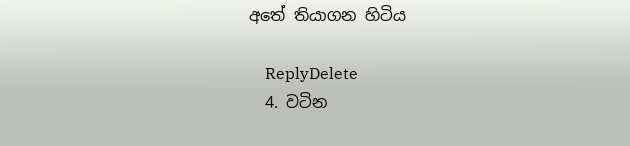අතේ තියාගන හිටිය

    ReplyDelete
  4. වටින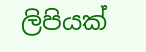ලිපියක්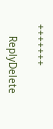+++++++

    ReplyDelete